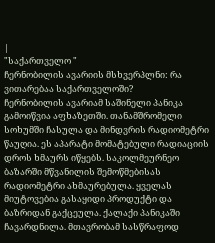|
"საქართველო "
ჩერნობილის ავარიის მსხვერპლნი: რა ვითარებაა საქართველოში?
ჩერნობილის ავარიამ საშინელი პანიკა გამოიწვია აფხაზეთში. თანამშრომელი სოხუმში ჩასულა და მინდვრის რადიომეტრი წაუღია. ეს აპარატი მომატებული რადიაციის დროს ხმაურს იწყებს. საკოლმეურნეო ბაზარში მწვანილის შემოწმებისას რადიომეტრი ახმაურებულა. ყველას მიუტოვებია გასაყიდი პროდუქტი და ბაზრიდან გაქცეულა. ქალაქი პანიკაში ჩავარდნილა. მთავრობამ სასწრაფოდ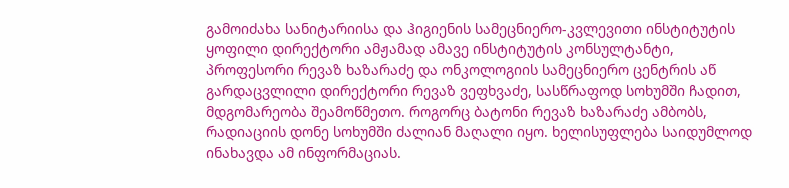გამოიძახა სანიტარიისა და ჰიგიენის სამეცნიერო-კვლევითი ინსტიტუტის ყოფილი დირექტორი ამჟამად ამავე ინსტიტუტის კონსულტანტი, პროფესორი რევაზ ხაზარაძე და ონკოლოგიის სამეცნიერო ცენტრის აწ გარდაცვლილი დირექტორი რევაზ ვეფხვაძე, სასწრაფოდ სოხუმში ჩადით, მდგომარეობა შეამოწმეთო. როგორც ბატონი რევაზ ხაზარაძე ამბობს, რადიაციის დონე სოხუმში ძალიან მაღალი იყო. ხელისუფლება საიდუმლოდ ინახავდა ამ ინფორმაციას.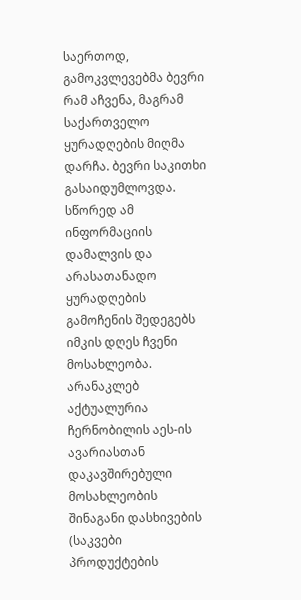საერთოდ, გამოკვლევებმა ბევრი რამ აჩვენა, მაგრამ საქართველო ყურადღების მიღმა დარჩა. ბევრი საკითხი გასაიდუმლოვდა. სწორედ ამ ინფორმაციის დამალვის და არასათანადო ყურადღების გამოჩენის შედეგებს იმკის დღეს ჩვენი მოსახლეობა. არანაკლებ აქტუალურია ჩერნობილის აეს-ის ავარიასთან დაკავშირებული მოსახლეობის შინაგანი დასხივების (საკვები პროდუქტების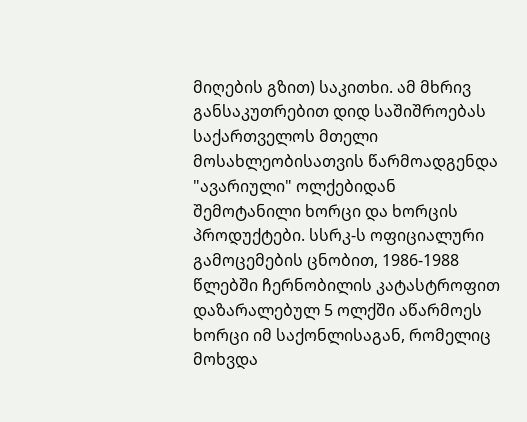მიღების გზით) საკითხი. ამ მხრივ განსაკუთრებით დიდ საშიშროებას საქართველოს მთელი მოსახლეობისათვის წარმოადგენდა "ავარიული" ოლქებიდან შემოტანილი ხორცი და ხორცის პროდუქტები. სსრკ-ს ოფიციალური გამოცემების ცნობით, 1986-1988 წლებში ჩერნობილის კატასტროფით დაზარალებულ 5 ოლქში აწარმოეს ხორცი იმ საქონლისაგან, რომელიც მოხვდა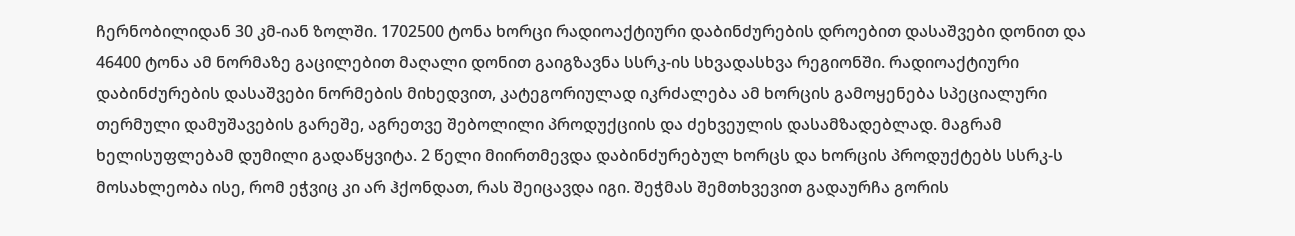ჩერნობილიდან 30 კმ-იან ზოლში. 1702500 ტონა ხორცი რადიოაქტიური დაბინძურების დროებით დასაშვები დონით და 46400 ტონა ამ ნორმაზე გაცილებით მაღალი დონით გაიგზავნა სსრკ-ის სხვადასხვა რეგიონში. რადიოაქტიური დაბინძურების დასაშვები ნორმების მიხედვით, კატეგორიულად იკრძალება ამ ხორცის გამოყენება სპეციალური თერმული დამუშავების გარეშე, აგრეთვე შებოლილი პროდუქციის და ძეხვეულის დასამზადებლად. მაგრამ ხელისუფლებამ დუმილი გადაწყვიტა. 2 წელი მიირთმევდა დაბინძურებულ ხორცს და ხორცის პროდუქტებს სსრკ-ს მოსახლეობა ისე, რომ ეჭვიც კი არ ჰქონდათ, რას შეიცავდა იგი. შეჭმას შემთხვევით გადაურჩა გორის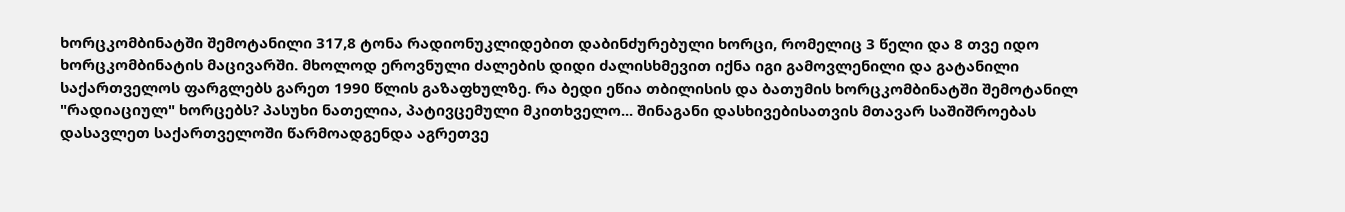ხორცკომბინატში შემოტანილი 317,8 ტონა რადიონუკლიდებით დაბინძურებული ხორცი, რომელიც 3 წელი და 8 თვე იდო ხორცკომბინატის მაცივარში. მხოლოდ ეროვნული ძალების დიდი ძალისხმევით იქნა იგი გამოვლენილი და გატანილი საქართველოს ფარგლებს გარეთ 1990 წლის გაზაფხულზე. რა ბედი ეწია თბილისის და ბათუმის ხორცკომბინატში შემოტანილ "რადიაციულ" ხორცებს? პასუხი ნათელია, პატივცემული მკითხველო... შინაგანი დასხივებისათვის მთავარ საშიშროებას დასავლეთ საქართველოში წარმოადგენდა აგრეთვე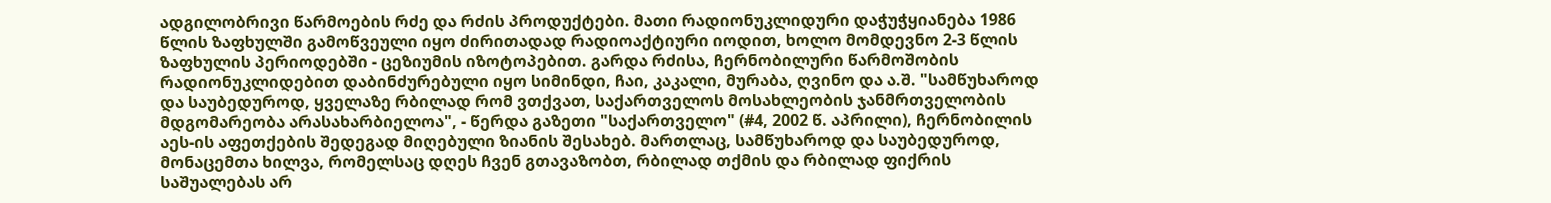ადგილობრივი წარმოების რძე და რძის პროდუქტები. მათი რადიონუკლიდური დაჭუჭყიანება 1986 წლის ზაფხულში გამოწვეული იყო ძირითადად რადიოაქტიური იოდით, ხოლო მომდევნო 2-3 წლის ზაფხულის პერიოდებში - ცეზიუმის იზოტოპებით. გარდა რძისა, ჩერნობილური წარმოშობის რადიონუკლიდებით დაბინძურებული იყო სიმინდი, ჩაი, კაკალი, მურაბა, ღვინო და ა.შ. "სამწუხაროდ და საუბედუროდ, ყველაზე რბილად რომ ვთქვათ, საქართველოს მოსახლეობის ჯანმრთველობის მდგომარეობა არასახარბიელოა", - წერდა გაზეთი "საქართველო" (#4, 2002 წ. აპრილი), ჩერნობილის აეს-ის აფეთქების შედეგად მიღებული ზიანის შესახებ. მართლაც, სამწუხაროდ და საუბედუროდ, მონაცემთა ხილვა, რომელსაც დღეს ჩვენ გთავაზობთ, რბილად თქმის და რბილად ფიქრის საშუალებას არ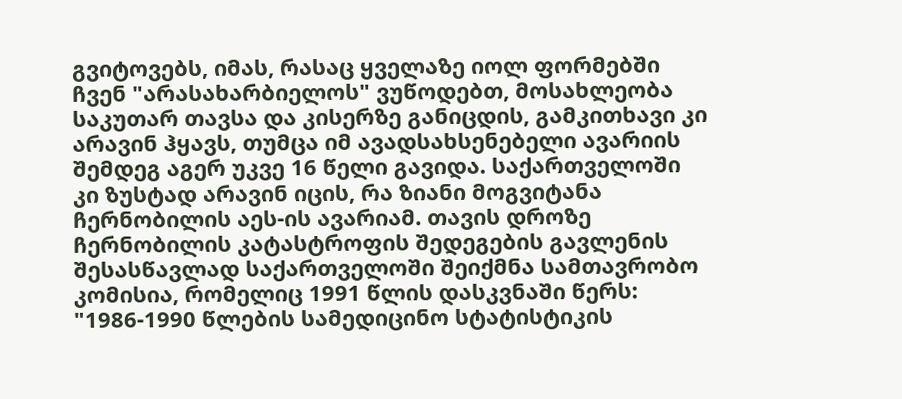გვიტოვებს, იმას, რასაც ყველაზე იოლ ფორმებში ჩვენ "არასახარბიელოს" ვუწოდებთ, მოსახლეობა საკუთარ თავსა და კისერზე განიცდის, გამკითხავი კი არავინ ჰყავს, თუმცა იმ ავადსახსენებელი ავარიის შემდეგ აგერ უკვე 16 წელი გავიდა. საქართველოში კი ზუსტად არავინ იცის, რა ზიანი მოგვიტანა ჩერნობილის აეს-ის ავარიამ. თავის დროზე ჩერნობილის კატასტროფის შედეგების გავლენის შესასწავლად საქართველოში შეიქმნა სამთავრობო კომისია, რომელიც 1991 წლის დასკვნაში წერს: "1986-1990 წლების სამედიცინო სტატისტიკის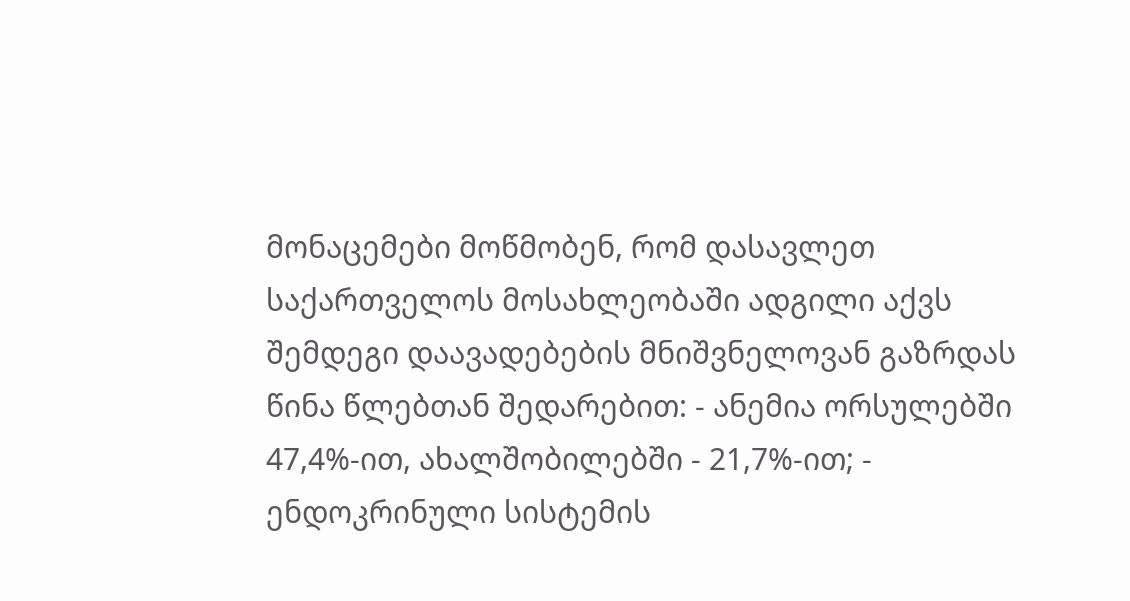მონაცემები მოწმობენ, რომ დასავლეთ საქართველოს მოსახლეობაში ადგილი აქვს შემდეგი დაავადებების მნიშვნელოვან გაზრდას წინა წლებთან შედარებით: - ანემია ორსულებში 47,4%-ით, ახალშობილებში - 21,7%-ით; - ენდოკრინული სისტემის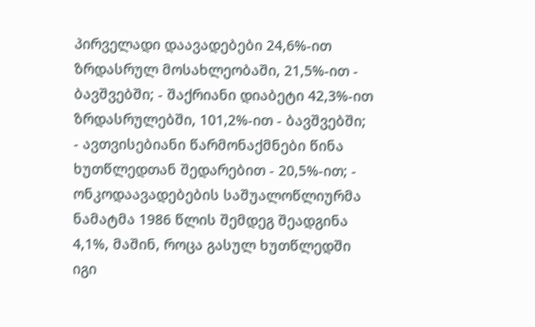პირველადი დაავადებები 24,6%-ით ზრდასრულ მოსახლეობაში, 21,5%-ით - ბავშვებში; - შაქრიანი დიაბეტი 42,3%-ით ზრდასრულებში, 101,2%-ით - ბავშვებში; - ავთვისებიანი წარმონაქმნები წინა ხუთწლედთან შედარებით - 20,5%-ით; - ონკოდაავადებების საშუალოწლიურმა ნამატმა 1986 წლის შემდეგ შეადგინა 4,1%, მაშინ, როცა გასულ ხუთწლედში იგი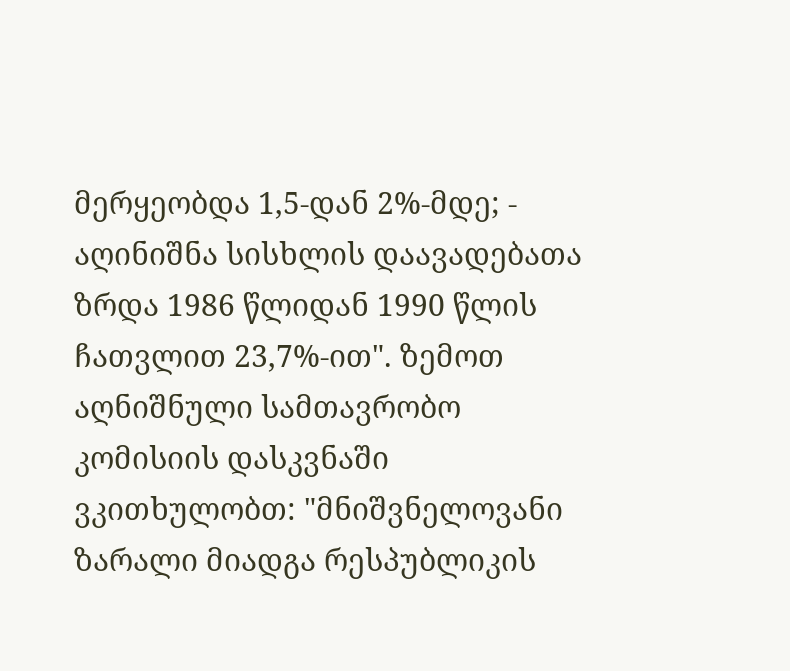მერყეობდა 1,5-დან 2%-მდე; - აღინიშნა სისხლის დაავადებათა ზრდა 1986 წლიდან 1990 წლის ჩათვლით 23,7%-ით". ზემოთ აღნიშნული სამთავრობო კომისიის დასკვნაში ვკითხულობთ: "მნიშვნელოვანი ზარალი მიადგა რესპუბლიკის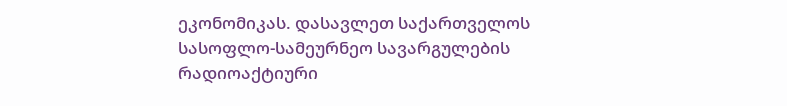ეკონომიკას. დასავლეთ საქართველოს სასოფლო-სამეურნეო სავარგულების რადიოაქტიური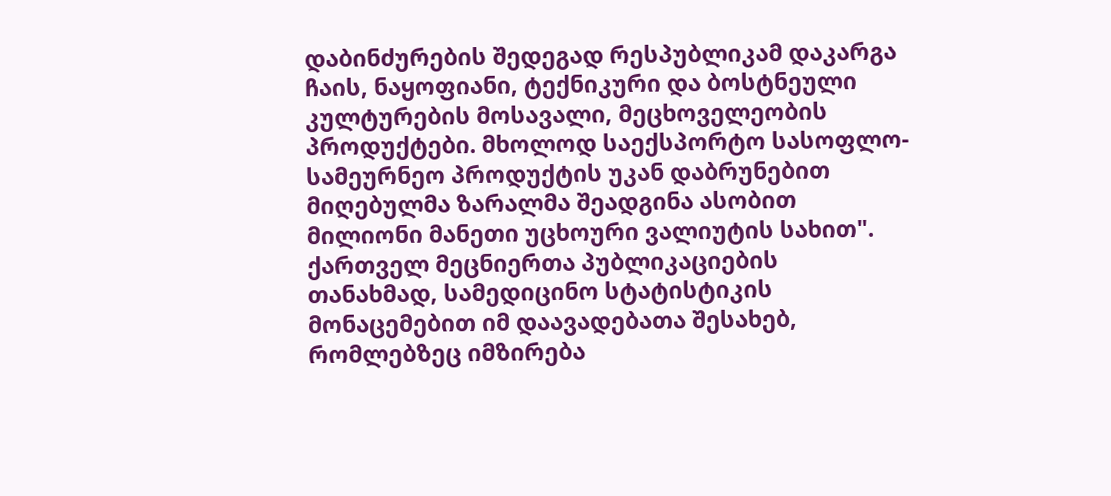დაბინძურების შედეგად რესპუბლიკამ დაკარგა ჩაის, ნაყოფიანი, ტექნიკური და ბოსტნეული კულტურების მოსავალი, მეცხოველეობის პროდუქტები. მხოლოდ საექსპორტო სასოფლო-სამეურნეო პროდუქტის უკან დაბრუნებით მიღებულმა ზარალმა შეადგინა ასობით მილიონი მანეთი უცხოური ვალიუტის სახით". ქართველ მეცნიერთა პუბლიკაციების თანახმად, სამედიცინო სტატისტიკის მონაცემებით იმ დაავადებათა შესახებ, რომლებზეც იმზირება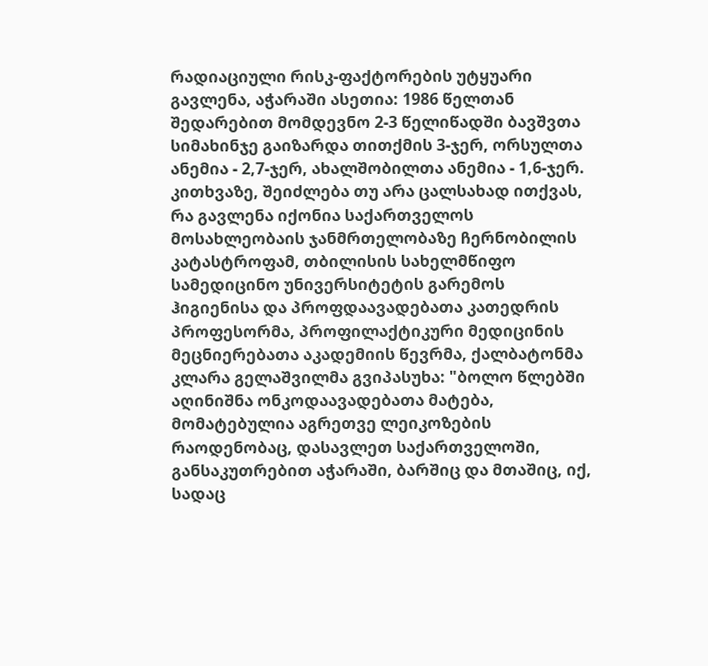რადიაციული რისკ-ფაქტორების უტყუარი გავლენა, აჭარაში ასეთია: 1986 წელთან შედარებით მომდევნო 2-3 წელიწადში ბავშვთა სიმახინჯე გაიზარდა თითქმის 3-ჯერ, ორსულთა ანემია - 2,7-ჯერ, ახალშობილთა ანემია - 1,6-ჯერ. კითხვაზე, შეიძლება თუ არა ცალსახად ითქვას, რა გავლენა იქონია საქართველოს მოსახლეობაის ჯანმრთელობაზე ჩერნობილის კატასტროფამ, თბილისის სახელმწიფო სამედიცინო უნივერსიტეტის გარემოს ჰიგიენისა და პროფდაავადებათა კათედრის პროფესორმა, პროფილაქტიკური მედიცინის მეცნიერებათა აკადემიის წევრმა, ქალბატონმა კლარა გელაშვილმა გვიპასუხა: "ბოლო წლებში აღინიშნა ონკოდაავადებათა მატება, მომატებულია აგრეთვე ლეიკოზების რაოდენობაც, დასავლეთ საქართველოში, განსაკუთრებით აჭარაში, ბარშიც და მთაშიც, იქ, სადაც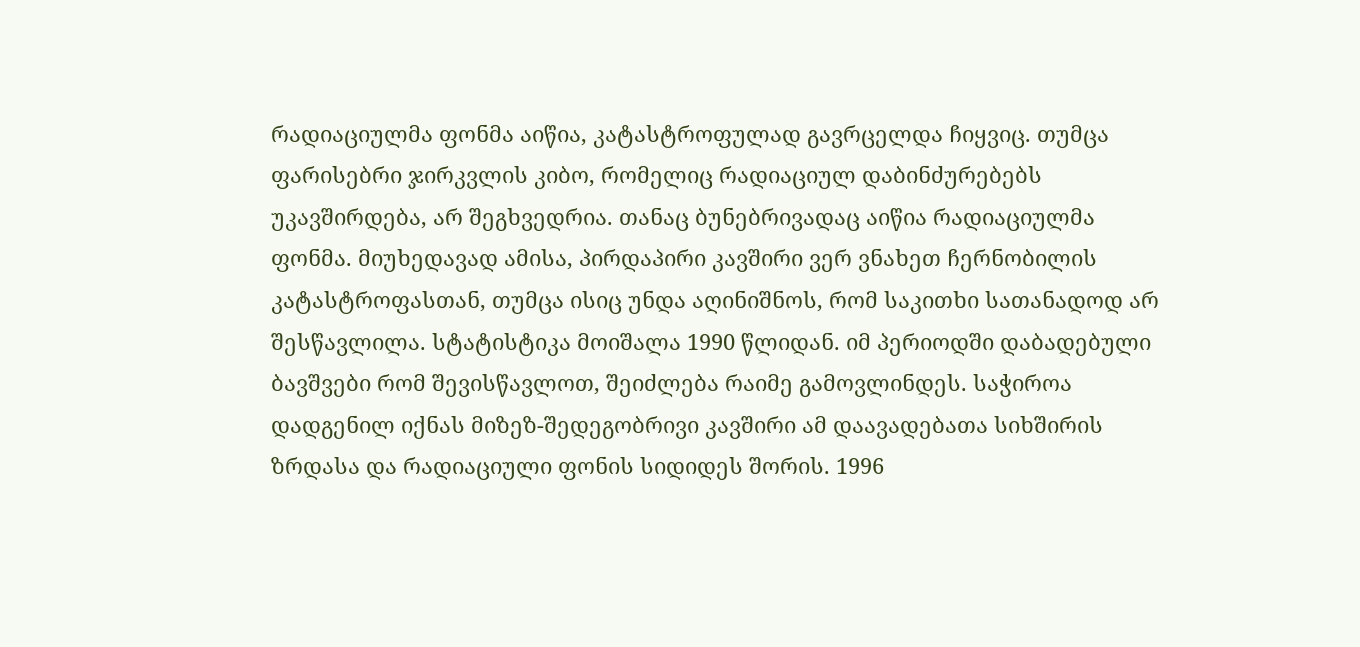რადიაციულმა ფონმა აიწია, კატასტროფულად გავრცელდა ჩიყვიც. თუმცა ფარისებრი ჯირკვლის კიბო, რომელიც რადიაციულ დაბინძურებებს უკავშირდება, არ შეგხვედრია. თანაც ბუნებრივადაც აიწია რადიაციულმა ფონმა. მიუხედავად ამისა, პირდაპირი კავშირი ვერ ვნახეთ ჩერნობილის კატასტროფასთან, თუმცა ისიც უნდა აღინიშნოს, რომ საკითხი სათანადოდ არ შესწავლილა. სტატისტიკა მოიშალა 1990 წლიდან. იმ პერიოდში დაბადებული ბავშვები რომ შევისწავლოთ, შეიძლება რაიმე გამოვლინდეს. საჭიროა დადგენილ იქნას მიზეზ-შედეგობრივი კავშირი ამ დაავადებათა სიხშირის ზრდასა და რადიაციული ფონის სიდიდეს შორის. 1996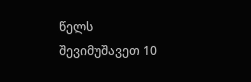წელს შევიმუშავეთ 10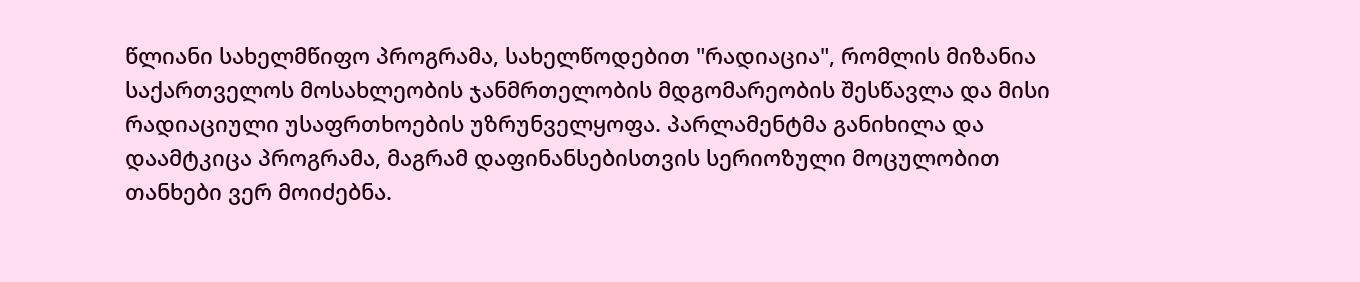წლიანი სახელმწიფო პროგრამა, სახელწოდებით "რადიაცია", რომლის მიზანია საქართველოს მოსახლეობის ჯანმრთელობის მდგომარეობის შესწავლა და მისი რადიაციული უსაფრთხოების უზრუნველყოფა. პარლამენტმა განიხილა და დაამტკიცა პროგრამა, მაგრამ დაფინანსებისთვის სერიოზული მოცულობით თანხები ვერ მოიძებნა.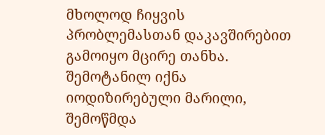მხოლოდ ჩიყვის პრობლემასთან დაკავშირებით გამოიყო მცირე თანხა. შემოტანილ იქნა იოდიზირებული მარილი, შემოწმდა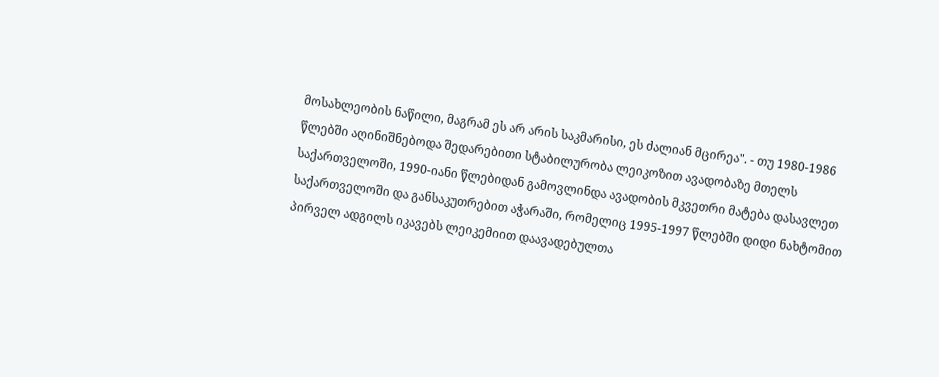მოსახლეობის ნაწილი, მაგრამ ეს არ არის საკმარისი, ეს ძალიან მცირეა". - თუ 1980-1986 წლებში აღინიშნებოდა შედარებითი სტაბილურობა ლეიკოზით ავადობაზე მთელს საქართველოში, 1990-იანი წლებიდან გამოვლინდა ავადობის მკვეთრი მატება დასავლეთ საქართველოში და განსაკუთრებით აჭარაში, რომელიც 1995-1997 წლებში დიდი ნახტომით პირველ ადგილს იკავებს ლეიკემიით დაავადებულთა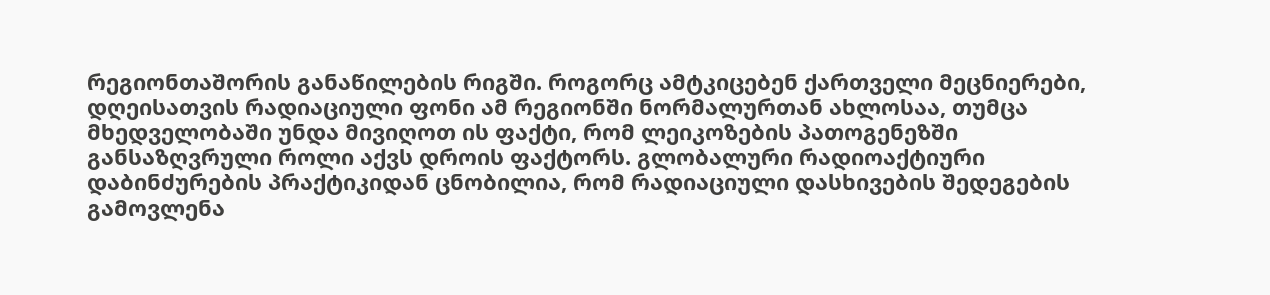რეგიონთაშორის განაწილების რიგში. როგორც ამტკიცებენ ქართველი მეცნიერები, დღეისათვის რადიაციული ფონი ამ რეგიონში ნორმალურთან ახლოსაა, თუმცა მხედველობაში უნდა მივიღოთ ის ფაქტი, რომ ლეიკოზების პათოგენეზში განსაზღვრული როლი აქვს დროის ფაქტორს. გლობალური რადიოაქტიური დაბინძურების პრაქტიკიდან ცნობილია, რომ რადიაციული დასხივების შედეგების გამოვლენა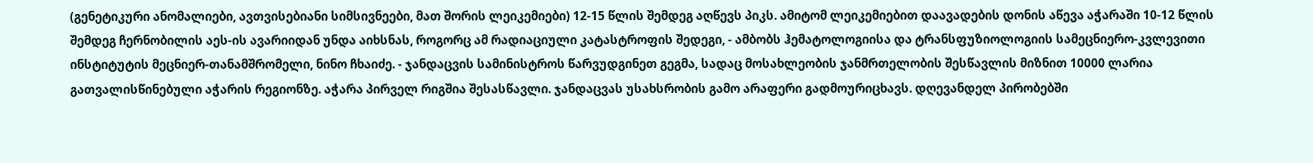(გენეტიკური ანომალიები, ავთვისებიანი სიმსივნეები, მათ შორის ლეიკემიები) 12-15 წლის შემდეგ აღწევს პიკს. ამიტომ ლეიკემიებით დაავადების დონის აწევა აჭარაში 10-12 წლის შემდეგ ჩერნობილის აეს-ის ავარიიდან უნდა აიხსნას, როგორც ამ რადიაციული კატასტროფის შედეგი, - ამბობს ჰემატოლოგიისა და ტრანსფუზიოლოგიის სამეცნიერო-კვლევითი ინსტიტუტის მეცნიერ-თანამშრომელი, ნინო ჩხაიძე. - ჯანდაცვის სამინისტროს წარვუდგინეთ გეგმა, სადაც მოსახლეობის ჯანმრთელობის შესწავლის მიზნით 10000 ლარია გათვალისწინებული აჭარის რეგიონზე. აჭარა პირველ რიგშია შესასწავლი. ჯანდაცვას უსახსრობის გამო არაფერი გადმოურიცხავს. დღევანდელ პირობებში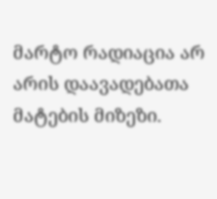მარტო რადიაცია არ არის დაავადებათა მატების მიზეზი.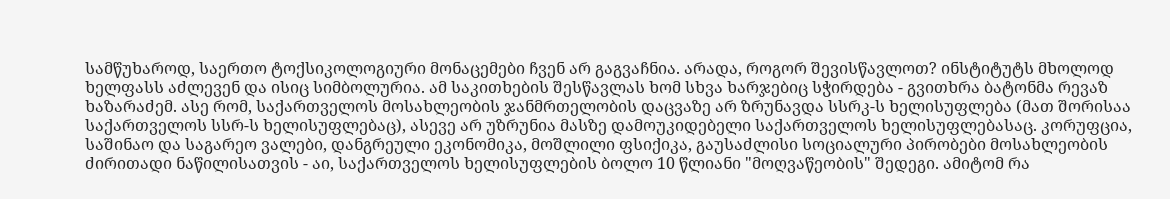სამწუხაროდ, საერთო ტოქსიკოლოგიური მონაცემები ჩვენ არ გაგვაჩნია. არადა, როგორ შევისწავლოთ? ინსტიტუტს მხოლოდ ხელფასს აძლევენ და ისიც სიმბოლურია. ამ საკითხების შესწავლას ხომ სხვა ხარჯებიც სჭირდება - გვითხრა ბატონმა რევაზ ხაზარაძემ. ასე რომ, საქართველოს მოსახლეობის ჯანმრთელობის დაცვაზე არ ზრუნავდა სსრკ-ს ხელისუფლება (მათ შორისაა საქართველოს სსრ-ს ხელისუფლებაც), ასევე არ უზრუნია მასზე დამოუკიდებელი საქართველოს ხელისუფლებასაც. კორუფცია, საშინაო და საგარეო ვალები, დანგრეული ეკონომიკა, მოშლილი ფსიქიკა, გაუსაძლისი სოციალური პირობები მოსახლეობის ძირითადი ნაწილისათვის - აი, საქართველოს ხელისუფლების ბოლო 10 წლიანი "მოღვაწეობის" შედეგი. ამიტომ რა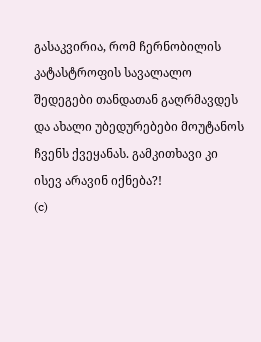გასაკვირია, რომ ჩერნობილის კატასტროფის სავალალო შედეგები თანდათან გაღრმავდეს და ახალი უბედურებები მოუტანოს ჩვენს ქვეყანას. გამკითხავი კი ისევ არავინ იქნება?!
(c)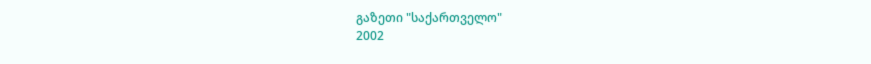გაზეთი "საქართველო"
2002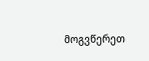მოგვწერეთ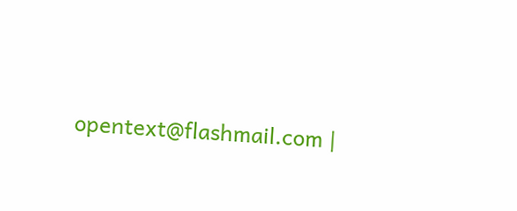opentext@flashmail.com |